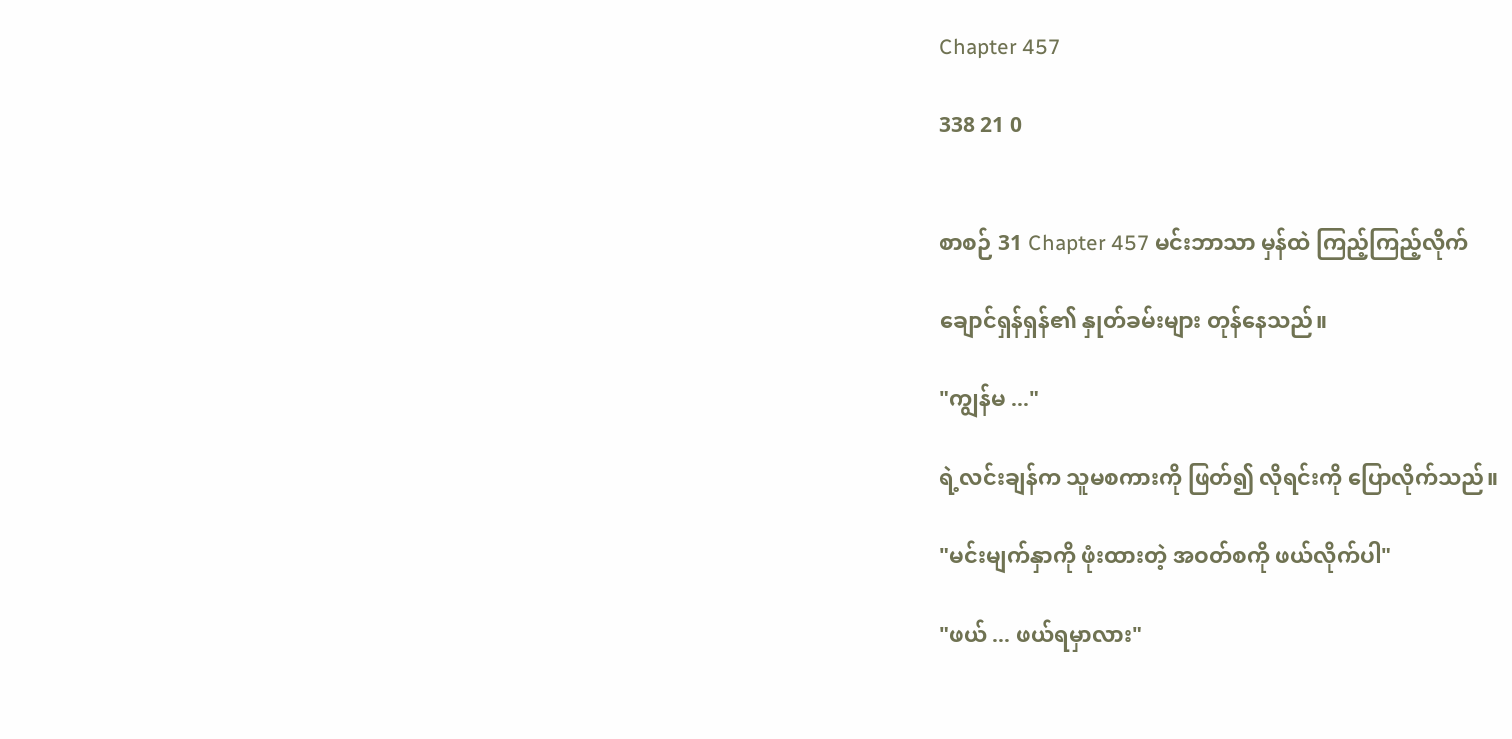Chapter 457

338 21 0


စာစဉ် 31 Chapter 457 မင်းဘာသာ မှန်ထဲ ကြည့်ကြည့်လိုက်

ချောင်ရှန်ရှန်၏ နှုတ်ခမ်းများ တုန်နေသည်။

"ကျွန်မ ..."

ရဲ့လင်းချန်က သူမစကားကို ဖြတ်၍ လိုရင်းကို ပြောလိုက်သည်။

"မင်းမျက်နှာကို ဖုံးထားတဲ့ အဝတ်စကို ဖယ်လိုက်ပါ"

"ဖယ် ... ဖယ်ရမှာလား"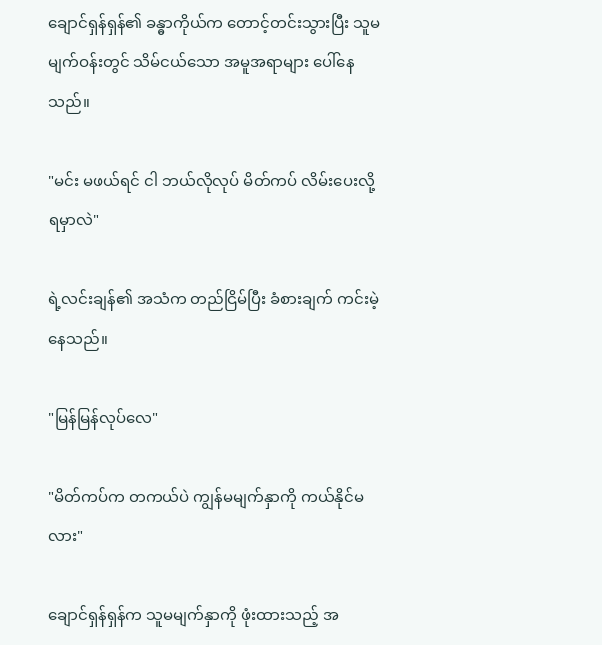ချောင်ရှန်ရှန်၏ ခန္ဓာကိုယ်က တောင့်တင်းသွားပြီး သူမမျက်ဝန်းတွင် သိမ်ငယ်သော အမူအရာများ ပေါ်နေသည်။

"မင်း မဖယ်ရင် ငါ ဘယ်လိုလုပ် မိတ်ကပ် လိမ်းပေးလို့ ရမှာလဲ"

ရဲ့လင်းချန်၏ အသံက တည်ငြိမ်ပြီး ခံစားချက် ကင်းမဲ့နေသည်။

"မြန်မြန်လုပ်လေ"

"မိတ်ကပ်က တကယ်ပဲ ကျွန်မမျက်နှာကို ကယ်နိုင်မလား"

ချောင်ရှန်ရှန်က သူမမျက်နှာကို ဖုံးထားသည့် အ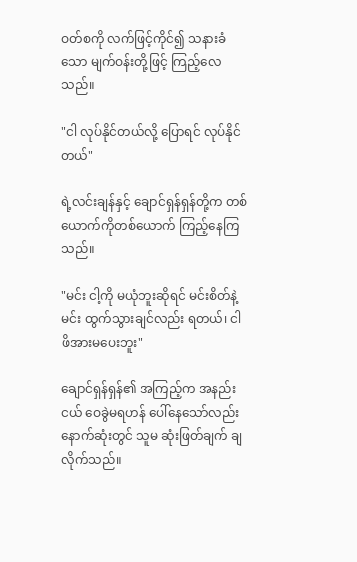ဝတ်စကို လက်ဖြင့်ကိုင်၍ သနားခံသော မျက်ဝန်းတို့ဖြင့် ကြည့်လေသည်။

"ငါ လုပ်နိုင်တယ်လို့ ပြောရင် လုပ်နိုင်တယ်"

ရဲ့လင်းချန်နှင့် ချောင်ရှန်ရှန်တို့က တစ်ယောက်ကိုတစ်ယောက် ကြည့်နေကြသည်။

"မင်း ငါ့ကို မယုံဘူးဆိုရင် မင်းစိတ်နဲ့မင်း ထွက်သွားချင်လည်း ရတယ်၊ ငါ ဖိအားမပေးဘူး"

ချောင်ရှန်ရှန်၏ အကြည့်က အနည်းငယ် ဝေခွဲမရဟန် ပေါ်နေသော်လည်း နောက်ဆုံးတွင် သူမ ဆုံးဖြတ်ချက် ချလိုက်သည်။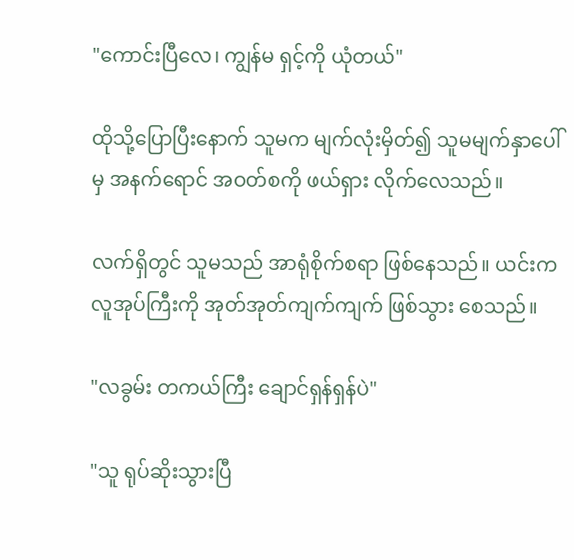"ကောင်းပြီလေ၊ ကျွန်မ ရှင့်ကို ယုံတယ်"

ထိုသို့ပြောပြီးနောက် သူမက မျက်လုံးမှိတ်၍ သူမမျက်နှာပေါ်မှ အနက်ရောင် အဝတ်စကို ဖယ်ရှား လိုက်လေသည်။

လက်ရှိတွင် သူမသည် အာရုံစိုက်စရာ ဖြစ်နေသည်။ ယင်းက လူအုပ်ကြီးကို အုတ်အုတ်ကျက်ကျက် ဖြစ်သွား စေသည်။

"လခွမ်း တကယ်ကြီး ချောင်ရှန်ရှန်ပဲ"

"သူ ရုပ်ဆိုးသွားပြီ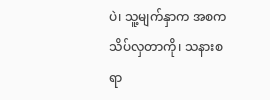ပဲ၊ သူ့မျက်နှာက အစက သိပ်လှတာကို၊ သနားစရာ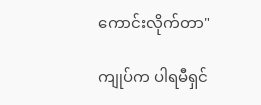ကောင်းလိုက်တာ"

ကျုပ်က ပါရမီရှင်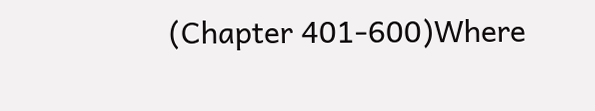(Chapter 401-600)Where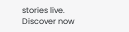stories live. Discover now